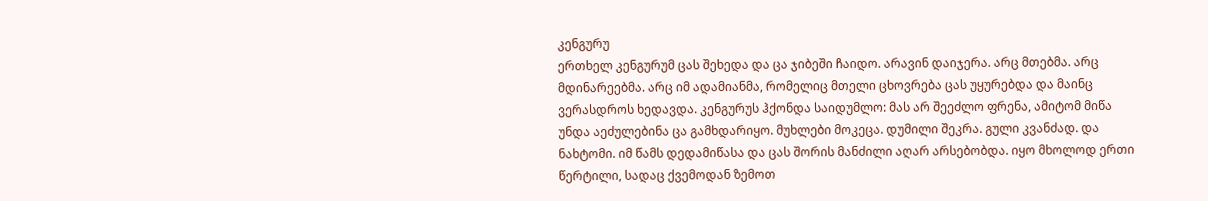კენგურუ
ერთხელ კენგურუმ ცას შეხედა და ცა ჯიბეში ჩაიდო. არავინ დაიჯერა. არც მთებმა. არც მდინარეებმა. არც იმ ადამიანმა, რომელიც მთელი ცხოვრება ცას უყურებდა და მაინც ვერასდროს ხედავდა. კენგურუს ჰქონდა საიდუმლო: მას არ შეეძლო ფრენა, ამიტომ მიწა უნდა აეძულებინა ცა გამხდარიყო. მუხლები მოკეცა. დუმილი შეკრა. გული კვანძად. და ნახტომი. იმ წამს დედამიწასა და ცას შორის მანძილი აღარ არსებობდა. იყო მხოლოდ ერთი წერტილი, სადაც ქვემოდან ზემოთ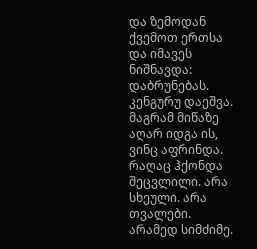და ზემოდან ქვემოთ ერთსა და იმავეს ნიშნავდა: დაბრუნებას. კენგურუ დაეშვა. მაგრამ მიწაზე აღარ იდგა ის, ვინც აფრინდა. რაღაც ჰქონდა შეცვლილი. არა სხეული. არა თვალები. არამედ სიმძიმე.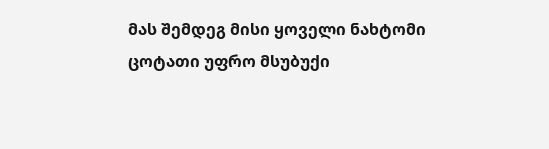მას შემდეგ მისი ყოველი ნახტომი ცოტათი უფრო მსუბუქი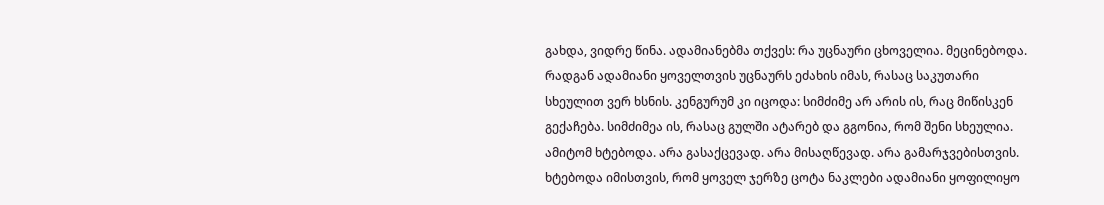გახდა, ვიდრე წინა. ადამიანებმა თქვეს: რა უცნაური ცხოველია. მეცინებოდა. რადგან ადამიანი ყოველთვის უცნაურს ეძახის იმას, რასაც საკუთარი სხეულით ვერ ხსნის. კენგურუმ კი იცოდა: სიმძიმე არ არის ის, რაც მიწისკენ გექაჩება. სიმძიმეა ის, რასაც გულში ატარებ და გგონია, რომ შენი სხეულია. ამიტომ ხტებოდა. არა გასაქცევად. არა მისაღწევად. არა გამარჯვებისთვის. ხტებოდა იმისთვის, რომ ყოველ ჯერზე ცოტა ნაკლები ადამიანი ყოფილიყო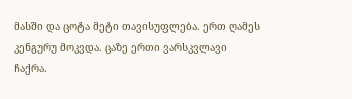მასში და ცოტა მეტი თავისუფლება. ერთ ღამეს კენგურუ მოკვდა. ცაზე ერთი ვარსკვლავი ჩაქრა.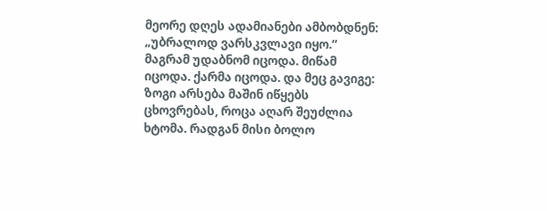მეორე დღეს ადამიანები ამბობდნენ: „უბრალოდ ვარსკვლავი იყო.“ მაგრამ უდაბნომ იცოდა. მიწამ იცოდა. ქარმა იცოდა. და მეც გავიგე: ზოგი არსება მაშინ იწყებს ცხოვრებას, როცა აღარ შეუძლია ხტომა. რადგან მისი ბოლო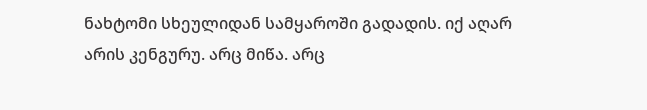ნახტომი სხეულიდან სამყაროში გადადის. იქ აღარ არის კენგურუ. არც მიწა. არც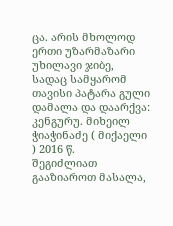ცა. არის მხოლოდ ერთი უზარმაზარი უხილავი ჯიბე, სადაც სამყარომ თავისი პატარა გული დამალა და დაარქვა: კენგურუ. მიხეილ ჭიაჭინაძე ( მიქაელი ) 2016 წ.
შეგიძლიათ გააზიაროთ მასალა,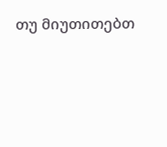თუ მიუთითებთ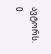ავტორს.
0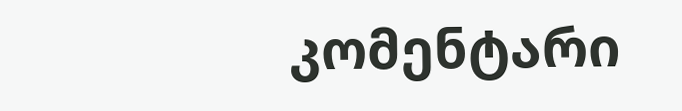კომენტარი